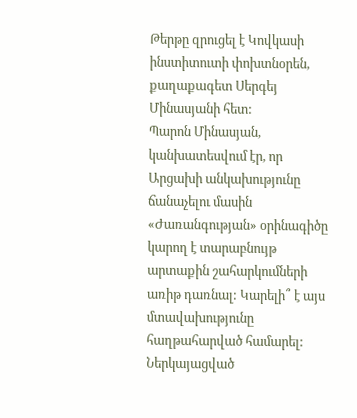Թերթը զրուցել է Կովկասի ինստիտուտի փոխտնօրեն, քաղաքագետ Սերգեյ Մինասյանի հետ:
Պարոն Մինասյան, կանխատեսվում էր, որ Արցախի անկախությունը ճանաչելու մասին «Ժառանգության» օրինագիծը կարող է տարաբնույթ արտաքին շահարկումների առիթ դառնալ: Կարելի՞ է այս մտավախությունը հաղթահարված համարել:
Ներկայացված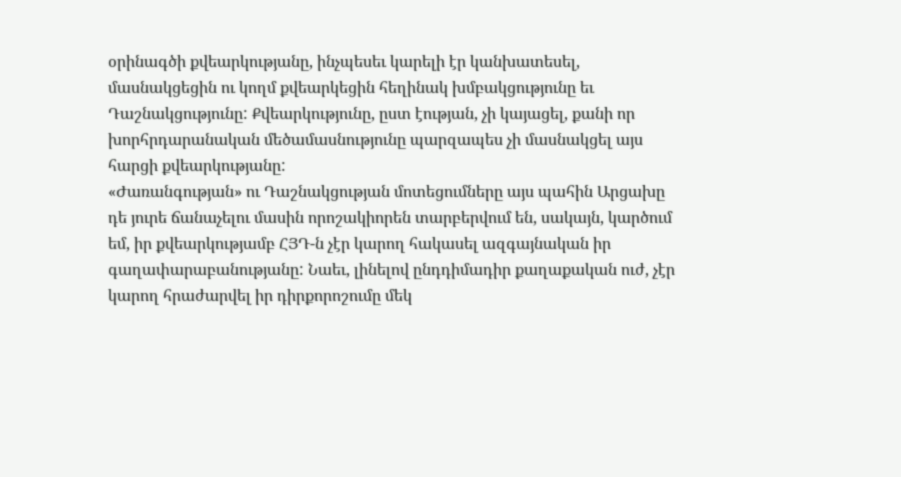օրինագծի քվեարկությանը, ինչպեսեւ կարելի էր կանխատեսել, մասնակցեցին ու կողմ քվեարկեցին հեղինակ խմբակցությունը եւ Դաշնակցությունը: Քվեարկությունը, ըստ էության, չի կայացել, քանի որ խորհրդարանական մեծամասնությունը պարզապես չի մասնակցել այս հարցի քվեարկությանը:
«Ժառանգության» ու Դաշնակցության մոտեցումները այս պահին Արցախը դե յուրե ճանաչելու մասին որոշակիորեն տարբերվում են, սակայն, կարծում եմ, իր քվեարկությամբ ՀՅԴ-ն չէր կարող հակասել ազգայնական իր գաղափարաբանությանը: Նաեւ, լինելով ընդդիմադիր քաղաքական ուժ, չէր կարող հրաժարվել իր դիրքորոշումը մեկ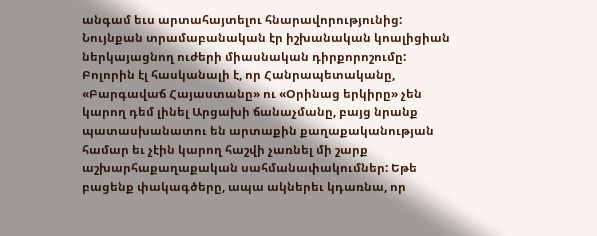անգամ եւս արտահայտելու հնարավորությունից: Նույնքան տրամաբանական էր իշխանական կոալիցիան ներկայացնող ուժերի միասնական դիրքորոշումը:
Բոլորին էլ հասկանալի է, որ Հանրապետականը, «Բարգավաճ Հայաստանը» ու «Օրինաց երկիրը» չեն կարող դեմ լինել Արցախի ճանաչմանը, բայց նրանք պատասխանատու են արտաքին քաղաքականության համար եւ չէին կարող հաշվի չառնել մի շարք աշխարհաքաղաքական սահմանափակումներ: Եթե բացենք փակագծերը, ապա ակներեւ կդառնա, որ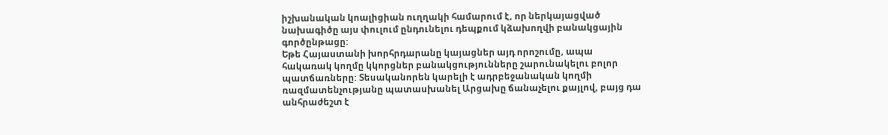իշխանական կոալիցիան ուղղակի համարում է, որ ներկայացված նախագիծը այս փուլում ընդունելու դեպքում կձախողվի բանակցային գործընթացը:
Եթե Հայաստանի խորհրդարանը կայացներ այդ որոշումը, ապա հակառակ կողմը կկորցներ բանակցությունները շարունակելու բոլոր պատճառները: Տեսականորեն կարելի է ադրբեջանական կողմի ռազմատենչությանը պատասխանել Արցախը ճանաչելու քայլով, բայց դա անհրաժեշտ է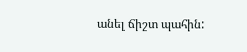անել ճիշտ պահին: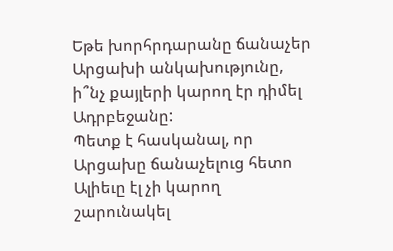Եթե խորհրդարանը ճանաչեր Արցախի անկախությունը, ի՞նչ քայլերի կարող էր դիմել Ադրբեջանը:
Պետք է հասկանալ, որ Արցախը ճանաչելուց հետո Ալիեւը էլ չի կարող շարունակել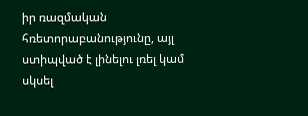իր ռազմական հռետորաբանությունը, այլ ստիպված է լինելու լռել կամ սկսել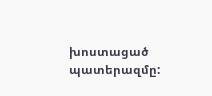խոստացած պատերազմը: